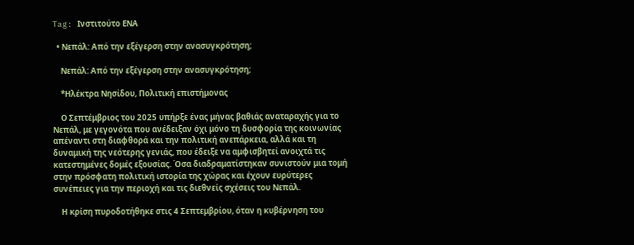Tag: Ινστιτούτο ΕΝΑ

  • Νεπάλ: Από την εξέγερση στην ανασυγκρότηση;

    Νεπάλ: Από την εξέγερση στην ανασυγκρότηση;

    *Ηλέκτρα Νησίδου, Πολιτική επιστήμονας

    Ο Σεπτέμβριος του 2025 υπήρξε ένας μήνας βαθιάς αναταραχής για το Νεπάλ, με γεγονότα που ανέδειξαν όχι μόνο τη δυσφορία της κοινωνίας απέναντι στη διαφθορά και την πολιτική ανεπάρκεια, αλλά και τη δυναμική της νεότερης γενιάς, που έδειξε να αμφισβητεί ανοιχτά τις κατεστημένες δομές εξουσίας. Όσα διαδραματίστηκαν συνιστούν μια τομή στην πρόσφατη πολιτική ιστορία της χώρας και έχουν ευρύτερες συνέπειες για την περιοχή και τις διεθνείς σχέσεις του Νεπάλ.

    Η κρίση πυροδοτήθηκε στις 4 Σεπτεμβρίου, όταν η κυβέρνηση του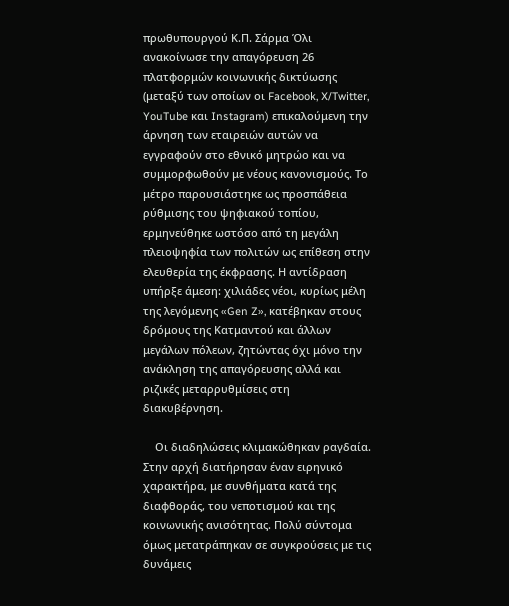πρωθυπουργού Κ.Π. Σάρμα Όλι ανακοίνωσε την απαγόρευση 26 πλατφορμών κοινωνικής δικτύωσης (μεταξύ των οποίων οι Facebook, X/Twitter, YouTube και Instagram) επικαλούμενη την άρνηση των εταιρειών αυτών να εγγραφούν στο εθνικό μητρώο και να συμμορφωθούν με νέους κανονισμούς. Το μέτρο παρουσιάστηκε ως προσπάθεια ρύθμισης του ψηφιακού τοπίου, ερμηνεύθηκε ωστόσο από τη μεγάλη πλειοψηφία των πολιτών ως επίθεση στην ελευθερία της έκφρασης. Η αντίδραση υπήρξε άμεση: χιλιάδες νέοι, κυρίως μέλη της λεγόμενης «Gen Z», κατέβηκαν στους δρόμους της Κατμαντού και άλλων μεγάλων πόλεων, ζητώντας όχι μόνο την ανάκληση της απαγόρευσης αλλά και ριζικές μεταρρυθμίσεις στη διακυβέρνηση.

    Οι διαδηλώσεις κλιμακώθηκαν ραγδαία. Στην αρχή διατήρησαν έναν ειρηνικό χαρακτήρα, με συνθήματα κατά της διαφθοράς, του νεποτισμού και της κοινωνικής ανισότητας. Πολύ σύντομα όμως μετατράπηκαν σε συγκρούσεις με τις δυνάμεις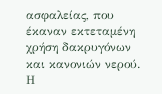ασφαλείας, που έκαναν εκτεταμένη χρήση δακρυγόνων και κανονιών νερού. Η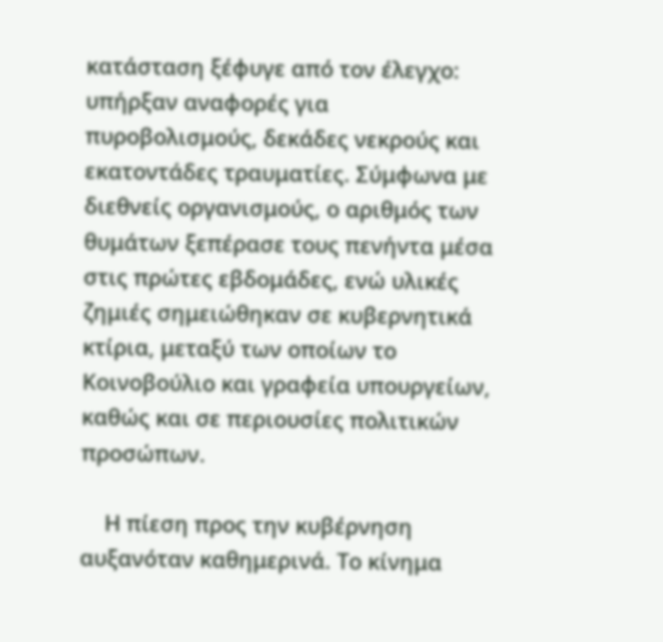κατάσταση ξέφυγε από τον έλεγχο: υπήρξαν αναφορές για πυροβολισμούς, δεκάδες νεκρούς και εκατοντάδες τραυματίες. Σύμφωνα με διεθνείς οργανισμούς, ο αριθμός των θυμάτων ξεπέρασε τους πενήντα μέσα στις πρώτες εβδομάδες, ενώ υλικές ζημιές σημειώθηκαν σε κυβερνητικά κτίρια, μεταξύ των οποίων το Κοινοβούλιο και γραφεία υπουργείων, καθώς και σε περιουσίες πολιτικών προσώπων.

    Η πίεση προς την κυβέρνηση αυξανόταν καθημερινά. Το κίνημα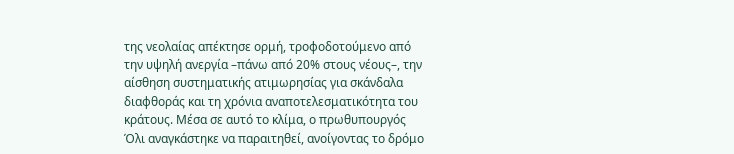της νεολαίας απέκτησε ορμή, τροφοδοτούμενο από την υψηλή ανεργία –πάνω από 20% στους νέους–, την αίσθηση συστηματικής ατιμωρησίας για σκάνδαλα διαφθοράς και τη χρόνια αναποτελεσματικότητα του κράτους. Μέσα σε αυτό το κλίμα, ο πρωθυπουργός Όλι αναγκάστηκε να παραιτηθεί, ανοίγοντας το δρόμο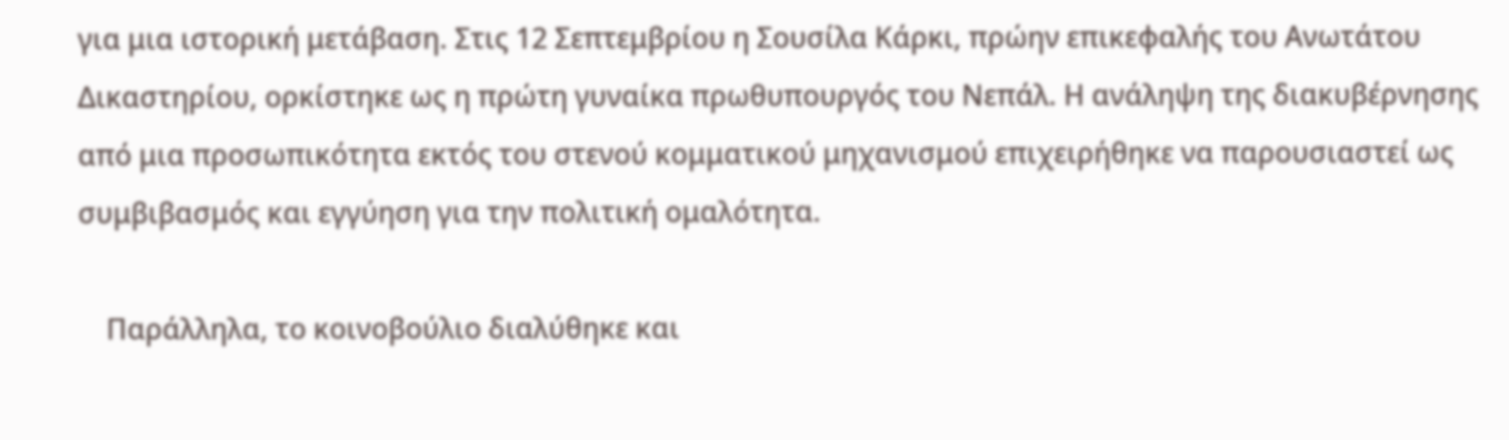για μια ιστορική μετάβαση. Στις 12 Σεπτεμβρίου η Σουσίλα Κάρκι, πρώην επικεφαλής του Ανωτάτου Δικαστηρίου, ορκίστηκε ως η πρώτη γυναίκα πρωθυπουργός του Νεπάλ. Η ανάληψη της διακυβέρνησης από μια προσωπικότητα εκτός του στενού κομματικού μηχανισμού επιχειρήθηκε να παρουσιαστεί ως συμβιβασμός και εγγύηση για την πολιτική ομαλότητα.

    Παράλληλα, το κοινοβούλιο διαλύθηκε και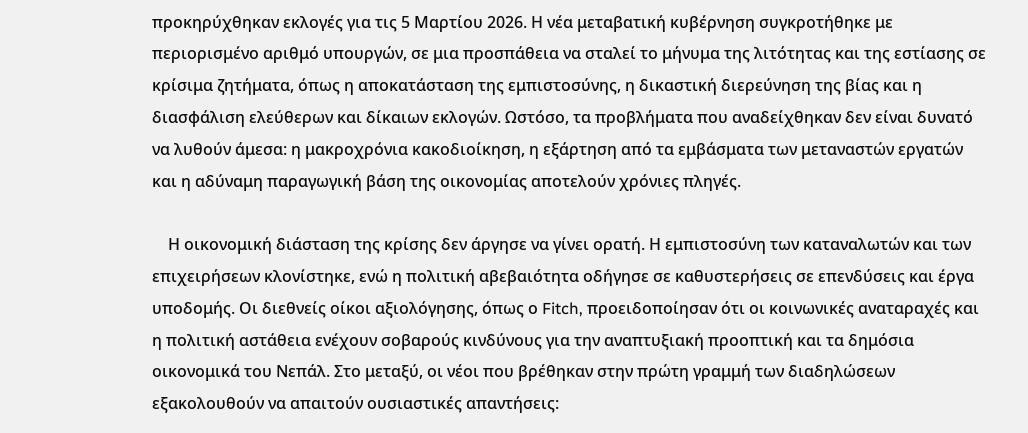προκηρύχθηκαν εκλογές για τις 5 Μαρτίου 2026. Η νέα μεταβατική κυβέρνηση συγκροτήθηκε με περιορισμένο αριθμό υπουργών, σε μια προσπάθεια να σταλεί το μήνυμα της λιτότητας και της εστίασης σε κρίσιμα ζητήματα, όπως η αποκατάσταση της εμπιστοσύνης, η δικαστική διερεύνηση της βίας και η διασφάλιση ελεύθερων και δίκαιων εκλογών. Ωστόσο, τα προβλήματα που αναδείχθηκαν δεν είναι δυνατό να λυθούν άμεσα: η μακροχρόνια κακοδιοίκηση, η εξάρτηση από τα εμβάσματα των μεταναστών εργατών και η αδύναμη παραγωγική βάση της οικονομίας αποτελούν χρόνιες πληγές.

    Η οικονομική διάσταση της κρίσης δεν άργησε να γίνει ορατή. Η εμπιστοσύνη των καταναλωτών και των επιχειρήσεων κλονίστηκε, ενώ η πολιτική αβεβαιότητα οδήγησε σε καθυστερήσεις σε επενδύσεις και έργα υποδομής. Οι διεθνείς οίκοι αξιολόγησης, όπως ο Fitch, προειδοποίησαν ότι οι κοινωνικές αναταραχές και η πολιτική αστάθεια ενέχουν σοβαρούς κινδύνους για την αναπτυξιακή προοπτική και τα δημόσια οικονομικά του Νεπάλ. Στο μεταξύ, οι νέοι που βρέθηκαν στην πρώτη γραμμή των διαδηλώσεων εξακολουθούν να απαιτούν ουσιαστικές απαντήσεις: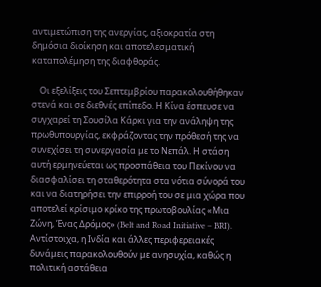αντιμετώπιση της ανεργίας, αξιοκρατία στη δημόσια διοίκηση και αποτελεσματική καταπολέμηση της διαφθοράς.

    Οι εξελίξεις του Σεπτεμβρίου παρακολουθήθηκαν στενά και σε διεθνές επίπεδο. Η Κίνα έσπευσε να συγχαρεί τη Σουσίλα Κάρκι για την ανάληψη της πρωθυπουργίας, εκφράζοντας την πρόθεσή της να συνεχίσει τη συνεργασία με το Νεπάλ. Η στάση αυτή ερμηνεύεται ως προσπάθεια του Πεκίνου να διασφαλίσει τη σταθερότητα στα νότια σύνορά του και να διατηρήσει την επιρροή του σε μια χώρα που αποτελεί κρίσιμο κρίκο της πρωτοβουλίας «Μια Ζώνη, Ένας Δρόμος» (Belt and Road Initiative – BRI). Αντίστοιχα, η Ινδία και άλλες περιφερειακές δυνάμεις παρακολουθούν με ανησυχία, καθώς η πολιτική αστάθεια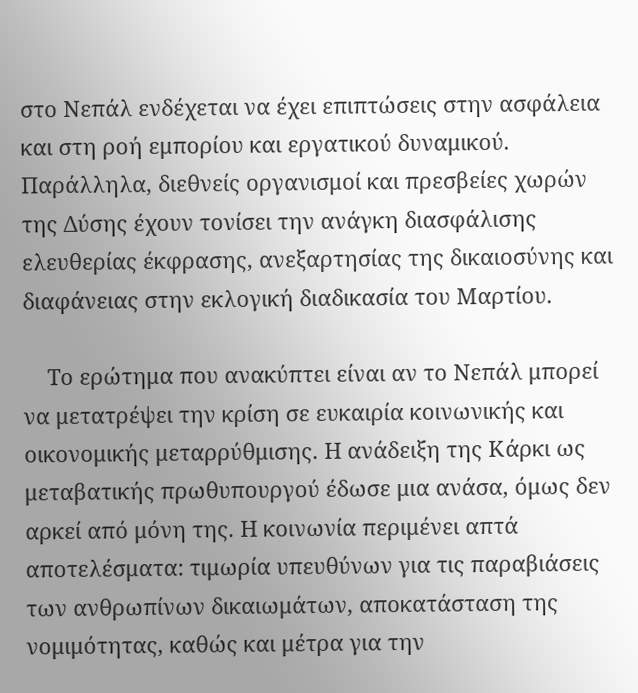στο Νεπάλ ενδέχεται να έχει επιπτώσεις στην ασφάλεια και στη ροή εμπορίου και εργατικού δυναμικού. Παράλληλα, διεθνείς οργανισμοί και πρεσβείες χωρών της Δύσης έχουν τονίσει την ανάγκη διασφάλισης ελευθερίας έκφρασης, ανεξαρτησίας της δικαιοσύνης και διαφάνειας στην εκλογική διαδικασία του Μαρτίου.

    Το ερώτημα που ανακύπτει είναι αν το Νεπάλ μπορεί να μετατρέψει την κρίση σε ευκαιρία κοινωνικής και οικονομικής μεταρρύθμισης. Η ανάδειξη της Κάρκι ως μεταβατικής πρωθυπουργού έδωσε μια ανάσα, όμως δεν αρκεί από μόνη της. Η κοινωνία περιμένει απτά αποτελέσματα: τιμωρία υπευθύνων για τις παραβιάσεις των ανθρωπίνων δικαιωμάτων, αποκατάσταση της νομιμότητας, καθώς και μέτρα για την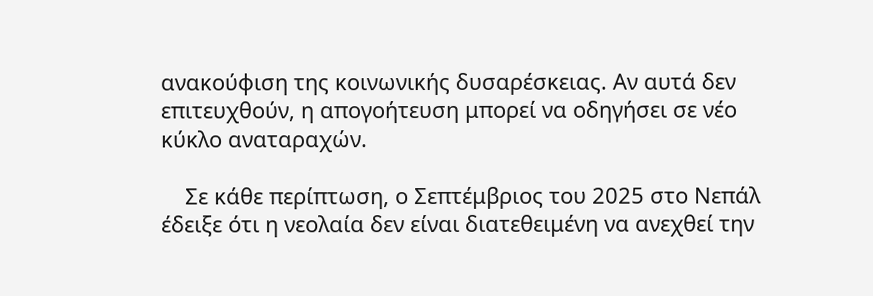ανακούφιση της κοινωνικής δυσαρέσκειας. Αν αυτά δεν επιτευχθούν, η απογοήτευση μπορεί να οδηγήσει σε νέο κύκλο αναταραχών.

    Σε κάθε περίπτωση, ο Σεπτέμβριος του 2025 στο Νεπάλ έδειξε ότι η νεολαία δεν είναι διατεθειμένη να ανεχθεί την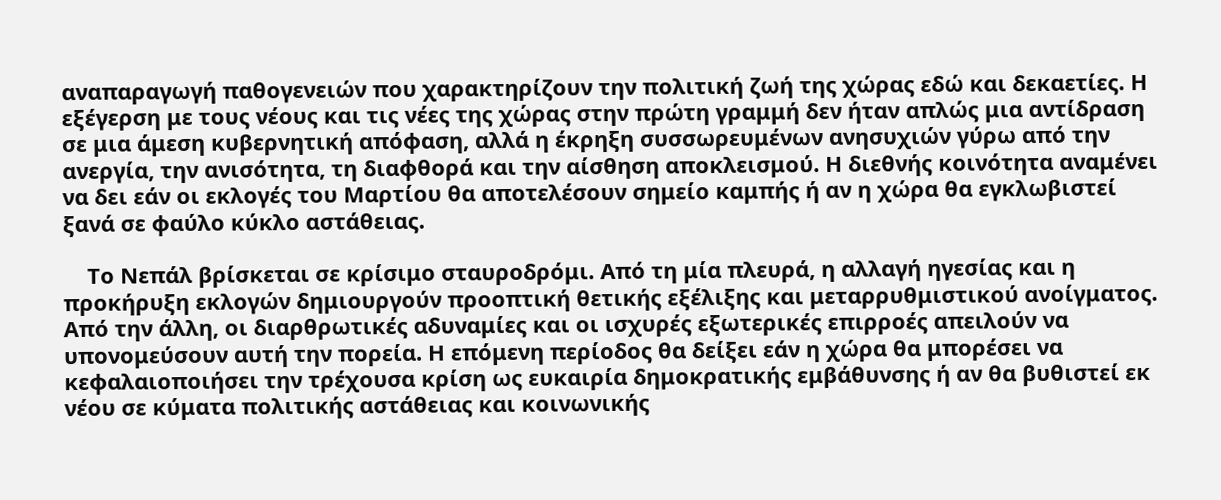αναπαραγωγή παθογενειών που χαρακτηρίζουν την πολιτική ζωή της χώρας εδώ και δεκαετίες. Η εξέγερση με τους νέους και τις νέες της χώρας στην πρώτη γραμμή δεν ήταν απλώς μια αντίδραση σε μια άμεση κυβερνητική απόφαση, αλλά η έκρηξη συσσωρευμένων ανησυχιών γύρω από την ανεργία, την ανισότητα, τη διαφθορά και την αίσθηση αποκλεισμού. Η διεθνής κοινότητα αναμένει να δει εάν οι εκλογές του Μαρτίου θα αποτελέσουν σημείο καμπής ή αν η χώρα θα εγκλωβιστεί ξανά σε φαύλο κύκλο αστάθειας.

    Το Νεπάλ βρίσκεται σε κρίσιμο σταυροδρόμι. Από τη μία πλευρά, η αλλαγή ηγεσίας και η προκήρυξη εκλογών δημιουργούν προοπτική θετικής εξέλιξης και μεταρρυθμιστικού ανοίγματος. Από την άλλη, οι διαρθρωτικές αδυναμίες και οι ισχυρές εξωτερικές επιρροές απειλούν να υπονομεύσουν αυτή την πορεία. Η επόμενη περίοδος θα δείξει εάν η χώρα θα μπορέσει να κεφαλαιοποιήσει την τρέχουσα κρίση ως ευκαιρία δημοκρατικής εμβάθυνσης ή αν θα βυθιστεί εκ νέου σε κύματα πολιτικής αστάθειας και κοινωνικής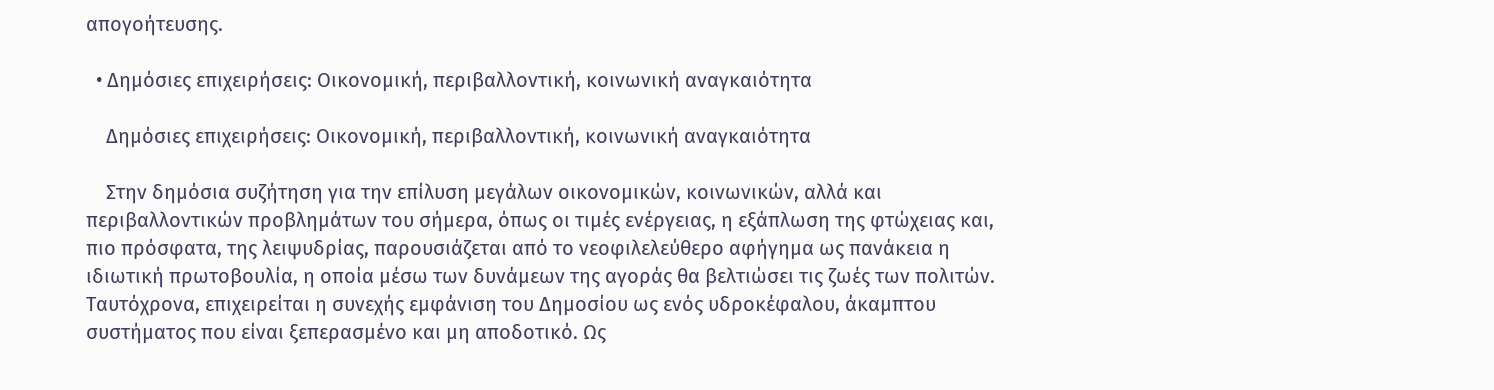απογοήτευσης.

  • Δημόσιες επιχειρήσεις: Οικονομική, περιβαλλοντική, κοινωνική αναγκαιότητα

    Δημόσιες επιχειρήσεις: Οικονομική, περιβαλλοντική, κοινωνική αναγκαιότητα

    Στην δημόσια συζήτηση για την επίλυση μεγάλων οικονομικών, κοινωνικών, αλλά και περιβαλλοντικών προβλημάτων του σήμερα, όπως οι τιμές ενέργειας, η εξάπλωση της φτώχειας και, πιο πρόσφατα, της λειψυδρίας, παρουσιάζεται από το νεοφιλελεύθερο αφήγημα ως πανάκεια η ιδιωτική πρωτοβουλία, η οποία μέσω των δυνάμεων της αγοράς θα βελτιώσει τις ζωές των πολιτών. Ταυτόχρονα, επιχειρείται η συνεχής εμφάνιση του Δημοσίου ως ενός υδροκέφαλου, άκαμπτου συστήματος που είναι ξεπερασμένο και μη αποδοτικό. Ως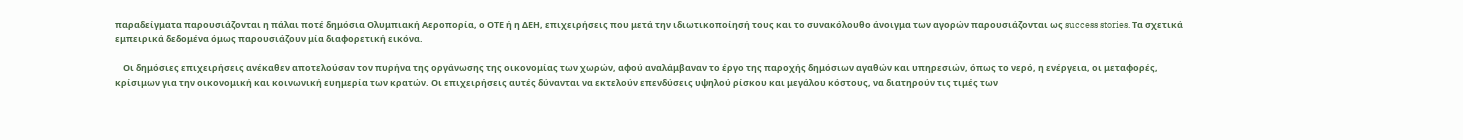παραδείγματα παρουσιάζονται η πάλαι ποτέ δημόσια Ολυμπιακή Αεροπορία, ο ΟΤΕ ή η ΔΕΗ, επιχειρήσεις που μετά την ιδιωτικοποίησή τους και το συνακόλουθο άνοιγμα των αγορών παρουσιάζονται ως success stories. Τα σχετικά εμπειρικά δεδομένα όμως παρουσιάζουν μία διαφορετική εικόνα.

    Οι δημόσιες επιχειρήσεις ανέκαθεν αποτελούσαν τον πυρήνα της οργάνωσης της οικονομίας των χωρών, αφού αναλάμβαναν το έργο της παροχής δημόσιων αγαθών και υπηρεσιών, όπως το νερό, η ενέργεια, οι μεταφορές, κρίσιμων για την οικονομική και κοινωνική ευημερία των κρατών. Οι επιχειρήσεις αυτές δύνανται να εκτελούν επενδύσεις υψηλού ρίσκου και μεγάλου κόστους, να διατηρούν τις τιμές των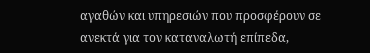αγαθών και υπηρεσιών που προσφέρουν σε ανεκτά για τον καταναλωτή επίπεδα,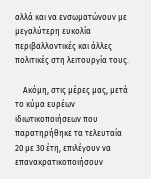αλλά και να ενσωματώνουν με μεγαλύτερη ευκολία περιβαλλοντικές και άλλες πολιτικές στη λειτουργία τους.

    Ακόμη, στις μέρες μας, μετά το κύμα ευρέων ιδιωτικοποιήσεων που παρατηρήθηκε τα τελευταία 20 με 30 έτη, επιλέγουν να επανακρατικοποιήσουν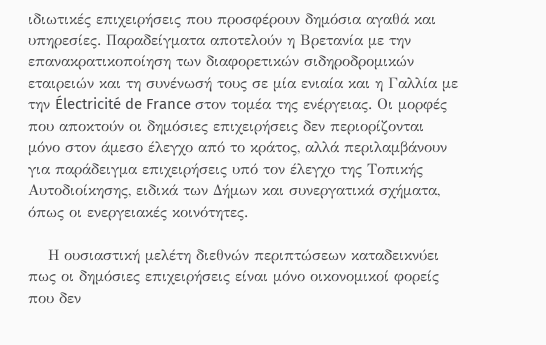ιδιωτικές επιχειρήσεις που προσφέρουν δημόσια αγαθά και υπηρεσίες. Παραδείγματα αποτελούν η Βρετανία με την επανακρατικοποίηση των διαφορετικών σιδηροδρομικών εταιρειών και τη συνένωσή τους σε μία ενιαία και η Γαλλία με την Électricité de France στον τομέα της ενέργειας. Οι μορφές που αποκτούν οι δημόσιες επιχειρήσεις δεν περιορίζονται μόνο στον άμεσο έλεγχο από το κράτος, αλλά περιλαμβάνουν για παράδειγμα επιχειρήσεις υπό τον έλεγχο της Τοπικής Αυτοδιοίκησης, ειδικά των Δήμων και συνεργατικά σχήματα, όπως οι ενεργειακές κοινότητες.

    Η ουσιαστική μελέτη διεθνών περιπτώσεων καταδεικνύει πως οι δημόσιες επιχειρήσεις είναι μόνο οικονομικοί φορείς που δεν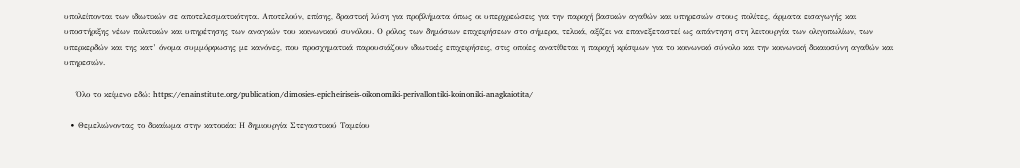υπολείπονται των ιδιωτικών σε αποτελεσματικότητα. Αποτελούν, επίσης, δραστική λύση για προβλήματα όπως οι υπερχρεώσεις για την παροχή βασικών αγαθών και υπηρεσιών στους πολίτες, άρματα εισαγωγής και υποστήριξης νέων πολιτικών και υπηρέτησης των αναγκών του κοινωνικού συνόλου. Ο ρόλος των δημόσιων επιχειρήσεων στο σήμερα, τελικά, αξίζει να επανεξεταστεί ως απάντηση στη λειτουργία των ολιγοπωλίων, των υπερκερδών και της κατ’ όνομα συμμόρφωσης με κανόνες, που προσχηματικά παρουσιάζουν ιδιωτικές επιχειρήσεις, στις οποίες ανατίθεται η παροχή κρίσιμων για το κοινωνικό σύνολο και την κοινωνική δικαιοσύνη αγαθών και υπηρεσιών.

    Όλο το κείμενο εδώ: https://enainstitute.org/publication/dimosies-epicheiriseis-oikonomiki-perivallontiki-koinoniki-anagkaiotita/

  • Θεμελιώνοντας το δικαίωμα στην κατοικία: Η δημιουργία Στεγαστικού Ταμείου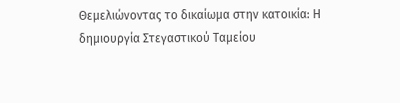Θεμελιώνοντας το δικαίωμα στην κατοικία: Η δημιουργία Στεγαστικού Ταμείου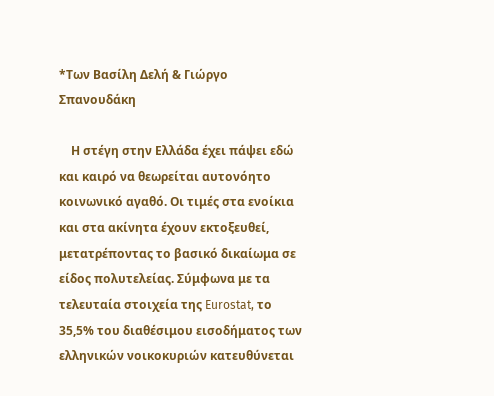*Των Βασίλη Δελή & Γιώργο Σπανουδάκη

    Η στέγη στην Ελλάδα έχει πάψει εδώ και καιρό να θεωρείται αυτονόητο κοινωνικό αγαθό. Οι τιμές στα ενοίκια και στα ακίνητα έχουν εκτοξευθεί, μετατρέποντας το βασικό δικαίωμα σε είδος πολυτελείας. Σύμφωνα με τα τελευταία στοιχεία της Eurostat, το 35,5% του διαθέσιμου εισοδήματος των ελληνικών νοικοκυριών κατευθύνεται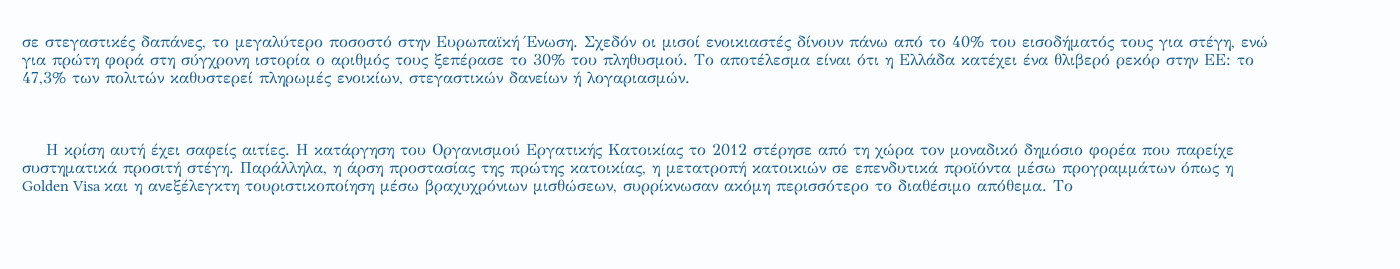σε στεγαστικές δαπάνες, το μεγαλύτερο ποσοστό στην Ευρωπαϊκή Ένωση. Σχεδόν οι μισοί ενοικιαστές δίνουν πάνω από το 40% του εισοδήματός τους για στέγη, ενώ για πρώτη φορά στη σύγχρονη ιστορία ο αριθμός τους ξεπέρασε το 30% του πληθυσμού. Το αποτέλεσμα είναι ότι η Ελλάδα κατέχει ένα θλιβερό ρεκόρ στην ΕΕ: το 47,3% των πολιτών καθυστερεί πληρωμές ενοικίων, στεγαστικών δανείων ή λογαριασμών.



    Η κρίση αυτή έχει σαφείς αιτίες. Η κατάργηση του Οργανισμού Εργατικής Κατοικίας το 2012 στέρησε από τη χώρα τον μοναδικό δημόσιο φορέα που παρείχε συστηματικά προσιτή στέγη. Παράλληλα, η άρση προστασίας της πρώτης κατοικίας, η μετατροπή κατοικιών σε επενδυτικά προϊόντα μέσω προγραμμάτων όπως η Golden Visa και η ανεξέλεγκτη τουριστικοποίηση μέσω βραχυχρόνιων μισθώσεων, συρρίκνωσαν ακόμη περισσότερο το διαθέσιμο απόθεμα. Το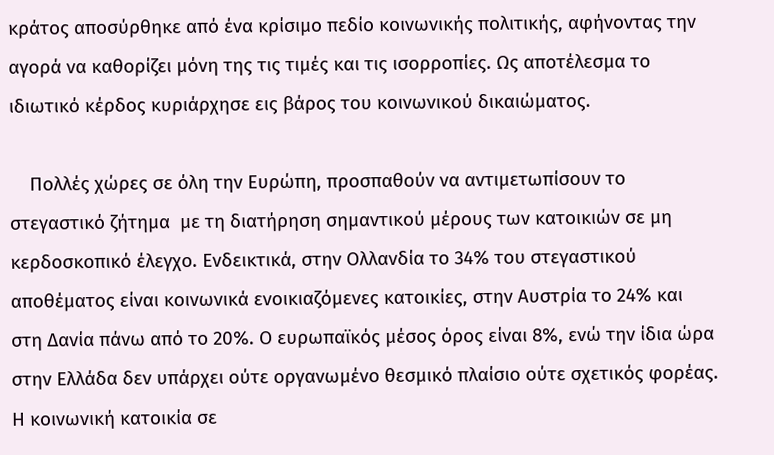κράτος αποσύρθηκε από ένα κρίσιμο πεδίο κοινωνικής πολιτικής, αφήνοντας την αγορά να καθορίζει μόνη της τις τιμές και τις ισορροπίες. Ως αποτέλεσμα το ιδιωτικό κέρδος κυριάρχησε εις βάρος του κοινωνικού δικαιώματος.

    Πολλές χώρες σε όλη την Ευρώπη, προσπαθούν να αντιμετωπίσουν το στεγαστικό ζήτημα  με τη διατήρηση σημαντικού μέρους των κατοικιών σε μη κερδοσκοπικό έλεγχο. Ενδεικτικά, στην Ολλανδία το 34% του στεγαστικού αποθέματος είναι κοινωνικά ενοικιαζόμενες κατοικίες, στην Αυστρία το 24% και στη Δανία πάνω από το 20%. Ο ευρωπαϊκός μέσος όρος είναι 8%, ενώ την ίδια ώρα στην Ελλάδα δεν υπάρχει ούτε οργανωμένο θεσμικό πλαίσιο ούτε σχετικός φορέας. Η κοινωνική κατοικία σε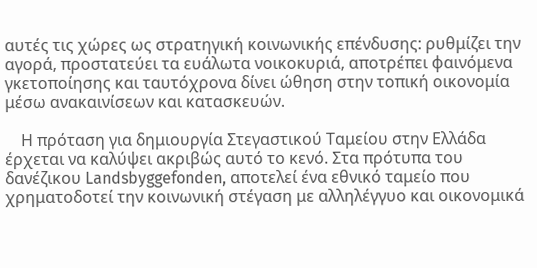αυτές τις χώρες ως στρατηγική κοινωνικής επένδυσης: ρυθμίζει την αγορά, προστατεύει τα ευάλωτα νοικοκυριά, αποτρέπει φαινόμενα γκετοποίησης και ταυτόχρονα δίνει ώθηση στην τοπική οικονομία μέσω ανακαινίσεων και κατασκευών.

    Η πρόταση για δημιουργία Στεγαστικού Ταμείου στην Ελλάδα έρχεται να καλύψει ακριβώς αυτό το κενό. Στα πρότυπα του δανέζικου Landsbyggefonden, αποτελεί ένα εθνικό ταμείο που χρηματοδοτεί την κοινωνική στέγαση με αλληλέγγυο και οικονομικά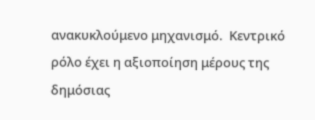ανακυκλούμενο μηχανισμό.  Κεντρικό ρόλο έχει η αξιοποίηση μέρους της δημόσιας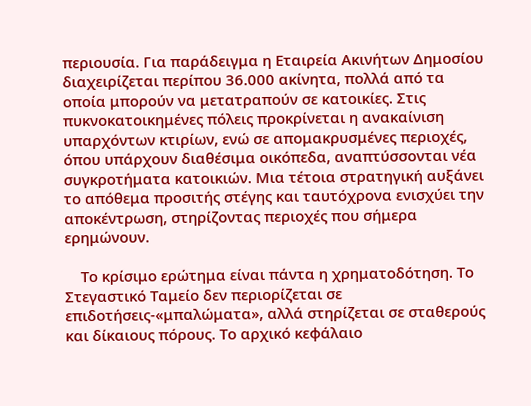περιουσία. Για παράδειγμα η Εταιρεία Ακινήτων Δημοσίου διαχειρίζεται περίπου 36.000 ακίνητα, πολλά από τα οποία μπορούν να μετατραπούν σε κατοικίες. Στις πυκνοκατοικημένες πόλεις προκρίνεται η ανακαίνιση υπαρχόντων κτιρίων, ενώ σε απομακρυσμένες περιοχές, όπου υπάρχουν διαθέσιμα οικόπεδα, αναπτύσσονται νέα συγκροτήματα κατοικιών. Μια τέτοια στρατηγική αυξάνει το απόθεμα προσιτής στέγης και ταυτόχρονα ενισχύει την αποκέντρωση, στηρίζοντας περιοχές που σήμερα ερημώνουν.

    Το κρίσιμο ερώτημα είναι πάντα η χρηματοδότηση. Το Στεγαστικό Ταμείο δεν περιορίζεται σε επιδοτήσεις-«μπαλώματα», αλλά στηρίζεται σε σταθερούς και δίκαιους πόρους. Το αρχικό κεφάλαιο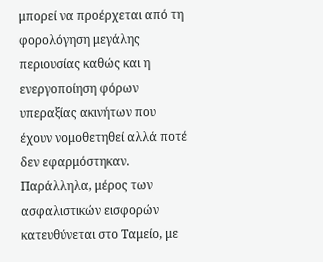μπορεί να προέρχεται από τη φορολόγηση μεγάλης περιουσίας καθώς και η ενεργοποίηση φόρων υπεραξίας ακινήτων που έχουν νομοθετηθεί αλλά ποτέ δεν εφαρμόστηκαν. Παράλληλα, μέρος των ασφαλιστικών εισφορών κατευθύνεται στο Ταμείο, με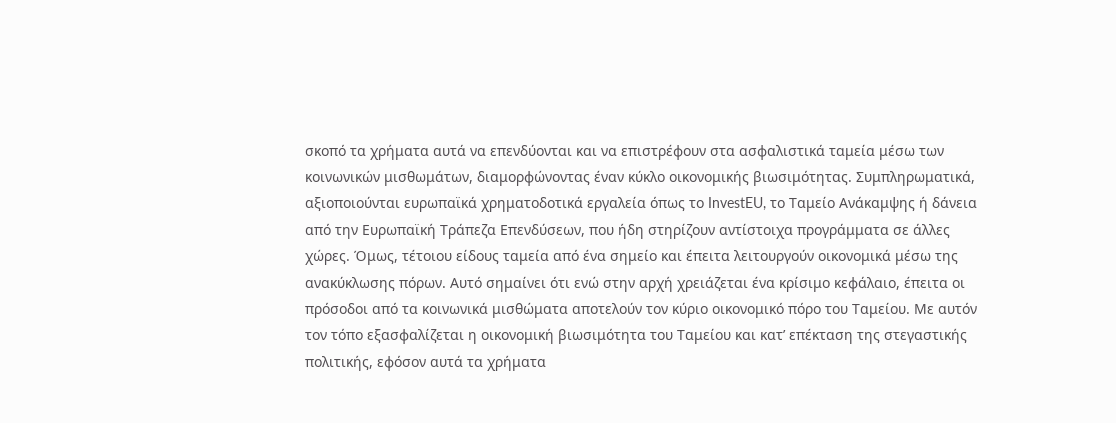σκοπό τα χρήματα αυτά να επενδύονται και να επιστρέφουν στα ασφαλιστικά ταμεία μέσω των κοινωνικών μισθωμάτων, διαμορφώνοντας έναν κύκλο οικονομικής βιωσιμότητας. Συμπληρωματικά, αξιοποιούνται ευρωπαϊκά χρηματοδοτικά εργαλεία όπως το InvestEU, το Ταμείο Ανάκαμψης ή δάνεια από την Ευρωπαϊκή Τράπεζα Επενδύσεων, που ήδη στηρίζουν αντίστοιχα προγράμματα σε άλλες χώρες. Όμως, τέτοιου είδους ταμεία από ένα σημείο και έπειτα λειτουργούν οικονομικά μέσω της ανακύκλωσης πόρων. Αυτό σημαίνει ότι ενώ στην αρχή χρειάζεται ένα κρίσιμο κεφάλαιο, έπειτα οι πρόσοδοι από τα κοινωνικά μισθώματα αποτελούν τον κύριο οικονομικό πόρο του Ταμείου. Με αυτόν τον τόπο εξασφαλίζεται η οικονομική βιωσιμότητα του Ταμείου και κατ’ επέκταση της στεγαστικής πολιτικής, εφόσον αυτά τα χρήματα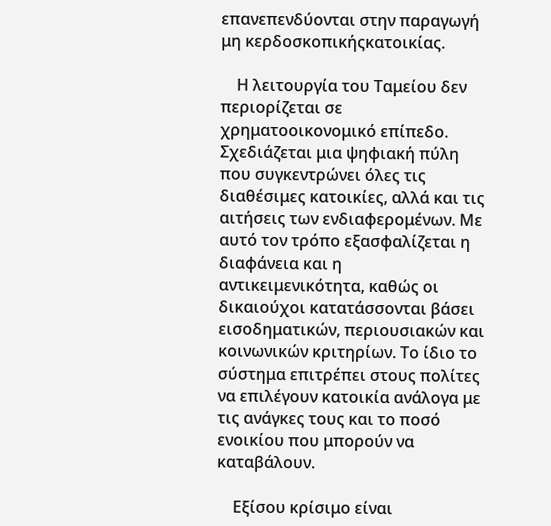επανεπενδύονται στην παραγωγή μη κερδοσκοπικήςκατοικίας.

    Η λειτουργία του Ταμείου δεν περιορίζεται σε χρηματοοικονομικό επίπεδο. Σχεδιάζεται μια ψηφιακή πύλη που συγκεντρώνει όλες τις διαθέσιμες κατοικίες, αλλά και τις αιτήσεις των ενδιαφερομένων. Με αυτό τον τρόπο εξασφαλίζεται η διαφάνεια και η αντικειμενικότητα, καθώς οι δικαιούχοι κατατάσσονται βάσει εισοδηματικών, περιουσιακών και κοινωνικών κριτηρίων. Το ίδιο το σύστημα επιτρέπει στους πολίτες να επιλέγουν κατοικία ανάλογα με τις ανάγκες τους και το ποσό ενοικίου που μπορούν να καταβάλουν.

    Εξίσου κρίσιμο είναι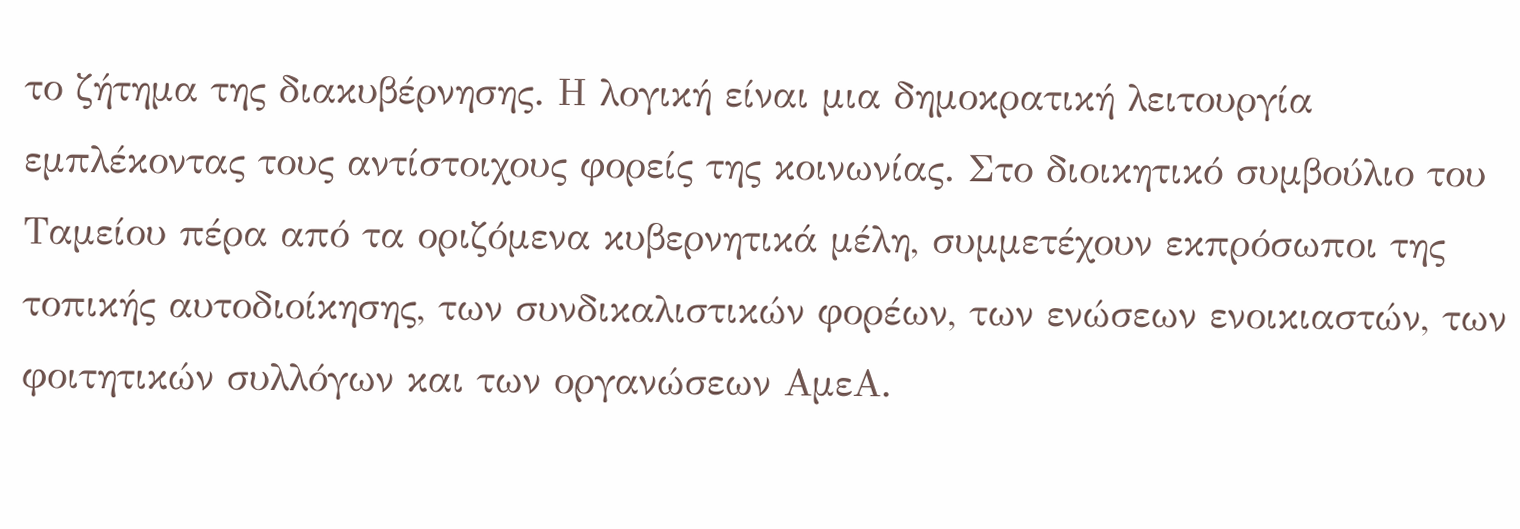το ζήτημα της διακυβέρνησης. Η λογική είναι μια δημοκρατική λειτουργία εμπλέκοντας τους αντίστοιχους φορείς της κοινωνίας. Στο διοικητικό συμβούλιο του Ταμείου πέρα από τα οριζόμενα κυβερνητικά μέλη, συμμετέχουν εκπρόσωποι της τοπικής αυτοδιοίκησης, των συνδικαλιστικών φορέων, των ενώσεων ενοικιαστών, των φοιτητικών συλλόγων και των οργανώσεων ΑμεΑ.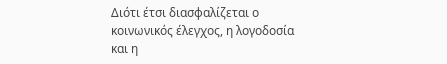Διότι έτσι διασφαλίζεται ο κοινωνικός έλεγχος, η λογοδοσία και η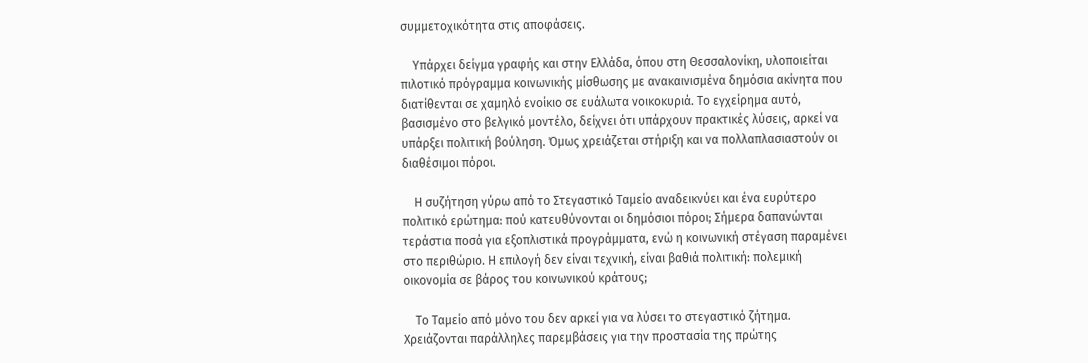συμμετοχικότητα στις αποφάσεις.

    Υπάρχει δείγμα γραφής και στην Ελλάδα, όπου στη Θεσσαλονίκη, υλοποιείται πιλοτικό πρόγραμμα κοινωνικής μίσθωσης με ανακαινισμένα δημόσια ακίνητα που διατίθενται σε χαμηλό ενοίκιο σε ευάλωτα νοικοκυριά. Το εγχείρημα αυτό, βασισμένο στο βελγικό μοντέλο, δείχνει ότι υπάρχουν πρακτικές λύσεις, αρκεί να υπάρξει πολιτική βούληση. Όμως χρειάζεται στήριξη και να πολλαπλασιαστούν οι διαθέσιμοι πόροι.

    Η συζήτηση γύρω από το Στεγαστικό Ταμείο αναδεικνύει και ένα ευρύτερο πολιτικό ερώτημα: πού κατευθύνονται οι δημόσιοι πόροι; Σήμερα δαπανώνται τεράστια ποσά για εξοπλιστικά προγράμματα, ενώ η κοινωνική στέγαση παραμένει στο περιθώριο. Η επιλογή δεν είναι τεχνική, είναι βαθιά πολιτική: πολεμική οικονομία σε βάρος του κοινωνικού κράτους;

    Το Ταμείο από μόνο του δεν αρκεί για να λύσει το στεγαστικό ζήτημα. Χρειάζονται παράλληλες παρεμβάσεις για την προστασία της πρώτης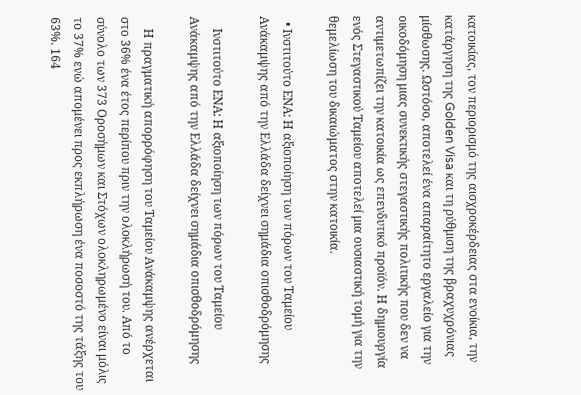κατοικίας, τον περιορισμό της αισχροκέρδειας στα ενοίκια, την κατάργηση της Golden Visa και τη ρύθμιση της βραχυχρόνιας μίσθωσης. Ωστόσο, αποτελεί ένα απαραίτητο εργαλείο για την οικοδόμηση μιας συνεκτικής στεγαστικής πολιτικής που δεν να αντιμετωπίζει την κατοικία ως επενδυτικό προϊόν. Η δημιουργία ενός Στεγαστικού Ταμείου αποτελεί μια ουσιαστική τομή για την θεμελίωση του δικαιώματος στην κατοικία.

  • Ινστιτούτο ΕΝΑ: Η αξιοποίηση των πόρων του Ταμείου Ανάκαμψης από την Ελλάδα δείχνει σημάδια οπισθοδρόμησης

    Ινστιτούτο ΕΝΑ: Η αξιοποίηση των πόρων του Ταμείου Ανάκαμψης από την Ελλάδα δείχνει σημάδια οπισθοδρόμησης

    Η πραγματική απορρόφηση του Ταμείου Ανάκαμψης ανέρχεται στο 36% ένα έτος περίπου πριν την ολοκλήρωσή του. Από το σύνολο των 373 Οροσήμων και Στόχων ολοκληρωμένο είναι μόλις το 37% ενώ απομένει προς εκπλήρωση ένα ποσοστό της τάξης του 63%. 164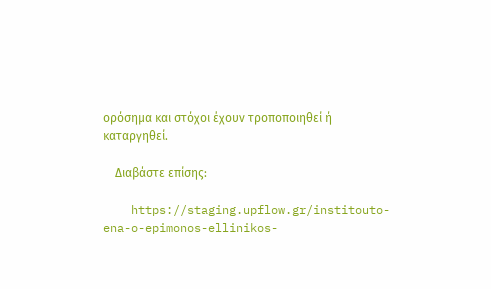ορόσημα και στόχοι έχουν τροποποιηθεί ή καταργηθεί.

    Διαβάστε επίσης:

    https://staging.upflow.gr/institouto-ena-o-epimonos-ellinikos-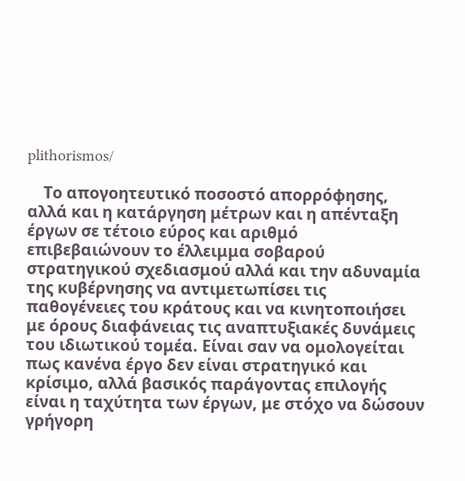plithorismos/

    Το απογοητευτικό ποσοστό απορρόφησης, αλλά και η κατάργηση μέτρων και η απένταξη έργων σε τέτοιο εύρος και αριθμό  επιβεβαιώνουν το έλλειμμα σοβαρού στρατηγικού σχεδιασμού αλλά και την αδυναμία της κυβέρνησης να αντιμετωπίσει τις παθογένειες του κράτους και να κινητοποιήσει με όρους διαφάνειας τις αναπτυξιακές δυνάμεις του ιδιωτικού τομέα. Είναι σαν να ομολογείται πως κανένα έργο δεν είναι στρατηγικό και κρίσιμο, αλλά βασικός παράγοντας επιλογής είναι η ταχύτητα των έργων, με στόχο να δώσουν γρήγορη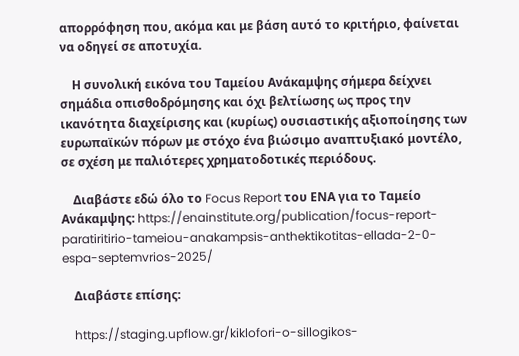απορρόφηση που, ακόμα και με βάση αυτό το κριτήριο, φαίνεται να οδηγεί σε αποτυχία.

    Η συνολική εικόνα του Ταμείου Ανάκαμψης σήμερα δείχνει σημάδια οπισθοδρόμησης και όχι βελτίωσης ως προς την ικανότητα διαχείρισης και (κυρίως) ουσιαστικής αξιοποίησης των ευρωπαϊκών πόρων με στόχο ένα βιώσιμο αναπτυξιακό μοντέλο, σε σχέση με παλιότερες χρηματοδοτικές περιόδους.

    Διαβάστε εδώ όλο το Focus Report του ΕΝΑ για το Ταμείο Ανάκαμψης: https://enainstitute.org/publication/focus-report-paratiritirio-tameiou-anakampsis-anthektikotitas-ellada-2-0-espa-septemvrios-2025/

    Διαβάστε επίσης:

    https://staging.upflow.gr/kiklofori-o-sillogikos-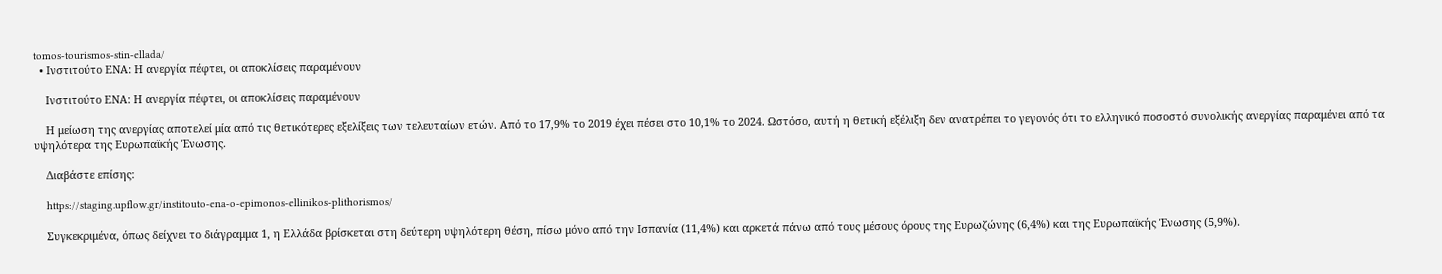tomos-tourismos-stin-ellada/
  • Ινστιτούτο ΕΝΑ: Η ανεργία πέφτει, οι αποκλίσεις παραμένουν

    Ινστιτούτο ΕΝΑ: Η ανεργία πέφτει, οι αποκλίσεις παραμένουν

    Η μείωση της ανεργίας αποτελεί μία από τις θετικότερες εξελίξεις των τελευταίων ετών. Από το 17,9% το 2019 έχει πέσει στο 10,1% το 2024. Ωστόσο, αυτή η θετική εξέλιξη δεν ανατρέπει το γεγονός ότι το ελληνικό ποσοστό συνολικής ανεργίας παραμένει από τα υψηλότερα της Ευρωπαϊκής Ένωσης.

    Διαβάστε επίσης:

    https://staging.upflow.gr/institouto-ena-o-epimonos-ellinikos-plithorismos/

    Συγκεκριμένα, όπως δείχνει το διάγραμμα 1, η Ελλάδα βρίσκεται στη δεύτερη υψηλότερη θέση, πίσω μόνο από την Ισπανία (11,4%) και αρκετά πάνω από τους μέσους όρους της Ευρωζώνης (6,4%) και της Ευρωπαϊκής Ένωσης (5,9%).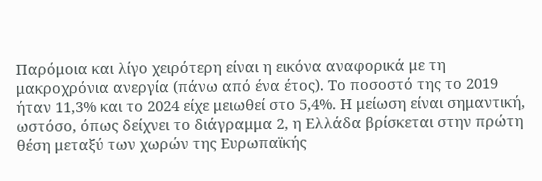Παρόμοια και λίγο χειρότερη είναι η εικόνα αναφορικά με τη μακροχρόνια ανεργία (πάνω από ένα έτος). Το ποσοστό της το 2019 ήταν 11,3% και το 2024 είχε μειωθεί στο 5,4%. Η μείωση είναι σημαντική, ωστόσο, όπως δείχνει το διάγραμμα 2, η Ελλάδα βρίσκεται στην πρώτη θέση μεταξύ των χωρών της Ευρωπαϊκής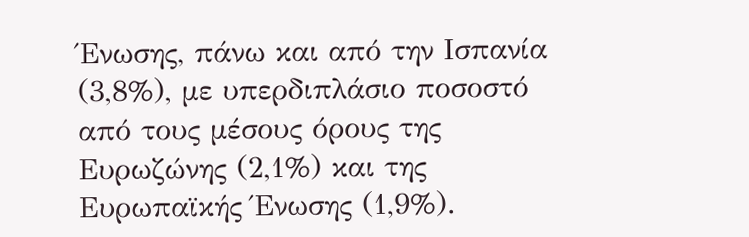Ένωσης, πάνω και από την Ισπανία (3,8%), με υπερδιπλάσιο ποσοστό από τους μέσους όρους της Ευρωζώνης (2,1%) και της Ευρωπαϊκής Ένωσης (1,9%).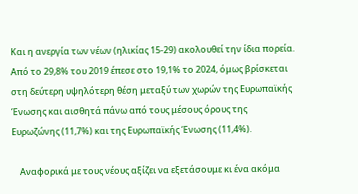Και η ανεργία των νέων (ηλικίας 15-29) ακολουθεί την ίδια πορεία. Από το 29,8% του 2019 έπεσε στο 19,1% το 2024, όμως βρίσκεται στη δεύτερη υψηλότερη θέση μεταξύ των χωρών της Ευρωπαϊκής Ένωσης και αισθητά πάνω από τους μέσους όρους της Ευρωζώνης (11,7%) και της Ευρωπαϊκής Ένωσης (11,4%).

    Αναφορικά με τους νέους αξίζει να εξετάσουμε κι ένα ακόμα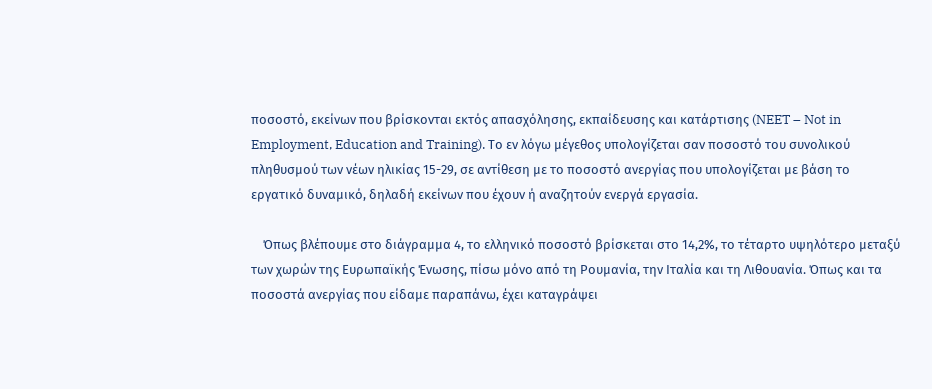ποσοστό, εκείνων που βρίσκονται εκτός απασχόλησης, εκπαίδευσης και κατάρτισης (NEET – Not in Employment, Education and Training). Το εν λόγω μέγεθος υπολογίζεται σαν ποσοστό του συνολικού πληθυσμού των νέων ηλικίας 15-29, σε αντίθεση με το ποσοστό ανεργίας που υπολογίζεται με βάση το εργατικό δυναμικό, δηλαδή εκείνων που έχουν ή αναζητούν ενεργά εργασία.

    Όπως βλέπουμε στο διάγραμμα 4, το ελληνικό ποσοστό βρίσκεται στο 14,2%, το τέταρτο υψηλότερο μεταξύ των χωρών της Ευρωπαϊκής Ένωσης, πίσω μόνο από τη Ρουμανία, την Ιταλία και τη Λιθουανία. Όπως και τα ποσοστά ανεργίας που είδαμε παραπάνω, έχει καταγράψει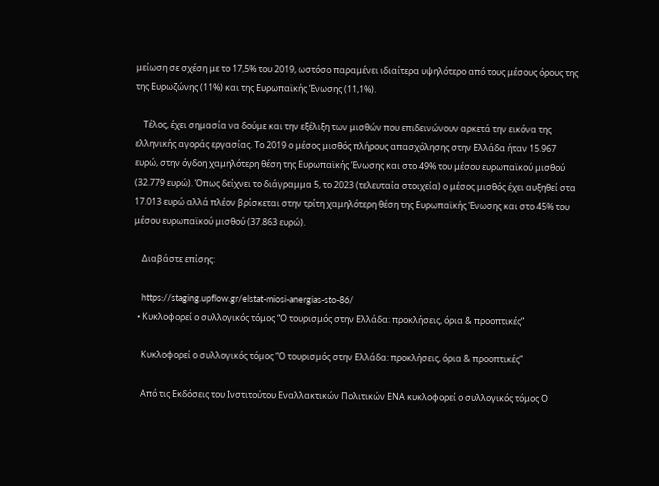μείωση σε σχέση με το 17,5% του 2019, ωστόσο παραμένει ιδιαίτερα υψηλότερο από τους μέσους όρους της της Ευρωζώνης (11%) και της Ευρωπαϊκής Ένωσης (11,1%).

    Τέλος, έχει σημασία να δούμε και την εξέλιξη των μισθών που επιδεινώνουν αρκετά την εικόνα της ελληνικής αγοράς εργασίας. Το 2019 ο μέσος μισθός πλήρους απασχόλησης στην Ελλάδα ήταν 15.967 ευρώ, στην όγδοη χαμηλότερη θέση της Ευρωπαϊκής Ένωσης και στο 49% του μέσου ευρωπαϊκού μισθού (32.779 ευρώ). Όπως δείχνει το διάγραμμα 5, το 2023 (τελευταία στοιχεία) ο μέσος μισθός έχει αυξηθεί στα 17.013 ευρώ αλλά πλέον βρίσκεται στην τρίτη χαμηλότερη θέση της Ευρωπαϊκής Ένωσης και στο 45% του μέσου ευρωπαϊκού μισθού (37.863 ευρώ).

    Διαβάστε επίσης:

    https://staging.upflow.gr/elstat-miosi-anergias-sto-86/
  • Κυκλοφορεί ο συλλογικός τόμος “Ο τουρισμός στην Ελλάδα: προκλήσεις, όρια & προοπτικές”

    Κυκλοφορεί ο συλλογικός τόμος “Ο τουρισμός στην Ελλάδα: προκλήσεις, όρια & προοπτικές”

    Από τις Εκδόσεις του Ινστιτούτου Εναλλακτικών Πολιτικών ΕΝΑ κυκλοφορεί ο συλλογικός τόμος Ο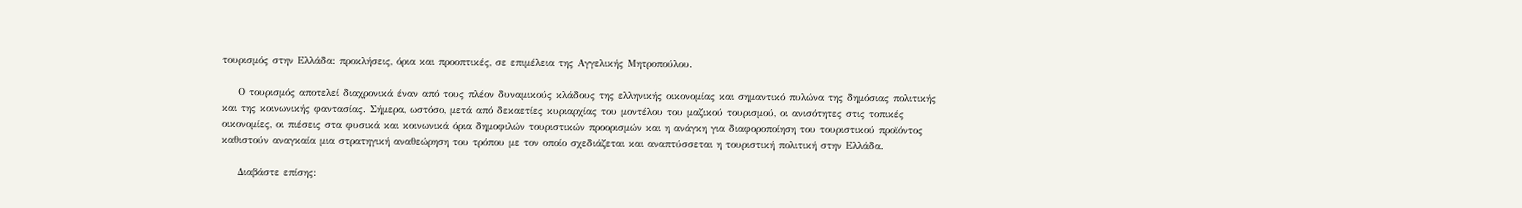τουρισμός στην Ελλάδα: προκλήσεις, όρια και προοπτικές, σε επιμέλεια της Αγγελικής Μητροπούλου.

    Ο τουρισμός αποτελεί διαχρονικά έναν από τους πλέον δυναμικούς κλάδους της ελληνικής οικονομίας και σημαντικό πυλώνα της δημόσιας πολιτικής και της κοινωνικής φαντασίας. Σήμερα, ωστόσο, μετά από δεκαετίες κυριαρχίας του μοντέλου του μαζικού τουρισμού, οι ανισότητες στις τοπικές οικονομίες, οι πιέσεις στα φυσικά και κοινωνικά όρια δημοφιλών τουριστικών προορισμών και η ανάγκη για διαφοροποίηση του τουριστικού προϊόντος καθιστούν αναγκαία μια στρατηγική αναθεώρηση του τρόπου με τον οποίο σχεδιάζεται και αναπτύσσεται η τουριστική πολιτική στην Ελλάδα.

    Διαβάστε επίσης: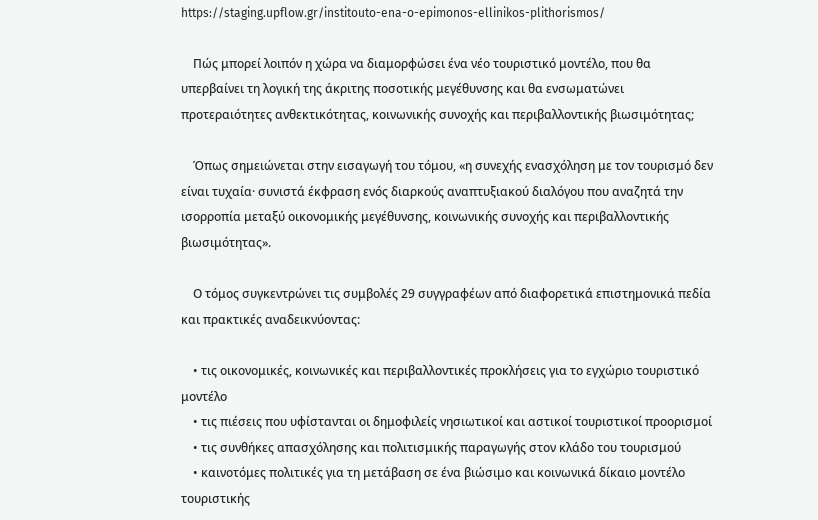https://staging.upflow.gr/institouto-ena-o-epimonos-ellinikos-plithorismos/

    Πώς μπορεί λοιπόν η χώρα να διαμορφώσει ένα νέο τουριστικό μοντέλο, που θα υπερβαίνει τη λογική της άκριτης ποσοτικής μεγέθυνσης και θα ενσωματώνει προτεραιότητες ανθεκτικότητας, κοινωνικής συνοχής και περιβαλλοντικής βιωσιμότητας;

    Όπως σημειώνεται στην εισαγωγή του τόμου, «η συνεχής ενασχόληση με τον τουρισμό δεν είναι τυχαία· συνιστά έκφραση ενός διαρκούς αναπτυξιακού διαλόγου που αναζητά την ισορροπία μεταξύ οικονομικής μεγέθυνσης, κοινωνικής συνοχής και περιβαλλοντικής βιωσιμότητας».

    Ο τόμος συγκεντρώνει τις συμβολές 29 συγγραφέων από διαφορετικά επιστημονικά πεδία και πρακτικές αναδεικνύοντας:

    • τις οικονομικές, κοινωνικές και περιβαλλοντικές προκλήσεις για το εγχώριο τουριστικό μοντέλο
    • τις πιέσεις που υφίστανται οι δημοφιλείς νησιωτικοί και αστικοί τουριστικοί προορισμοί
    • τις συνθήκες απασχόλησης και πολιτισμικής παραγωγής στον κλάδο του τουρισμού
    • καινοτόμες πολιτικές για τη μετάβαση σε ένα βιώσιμο και κοινωνικά δίκαιο μοντέλο τουριστικής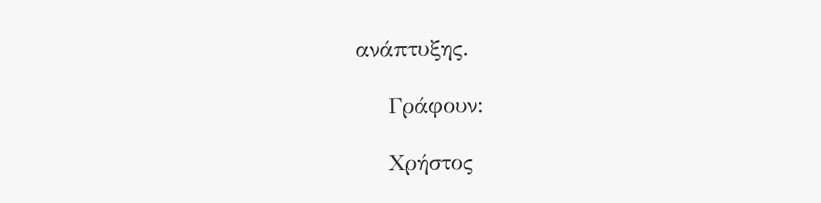ανάπτυξης.

    Γράφουν:

    Χρήστος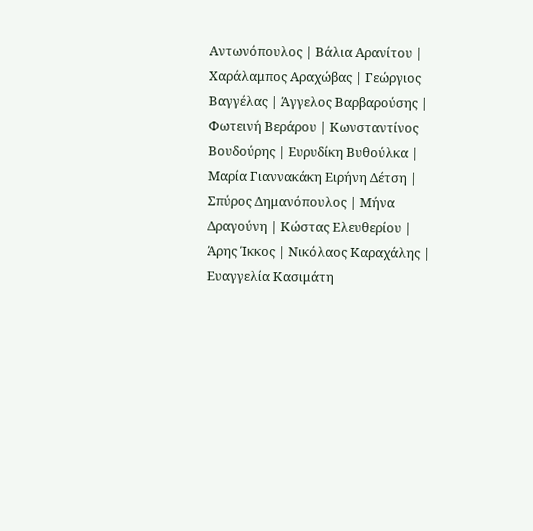Αντωνόπουλος | Βάλια Αρανίτου | Χαράλαμπος Αραχώβας | Γεώργιος Βαγγέλας | Άγγελος Βαρβαρούσης | Φωτεινή Βεράρου | Κωνσταντίνος Βουδούρης | Ευρυδίκη Βυθούλκα | Μαρία Γιαννακάκη Ειρήνη Δέτση | Σπύρος Δημανόπουλος | Μήνα Δραγούνη | Κώστας Ελευθερίου | Άρης Ίκκος | Νικόλαος Καραχάλης | Ευαγγελία Κασιμάτη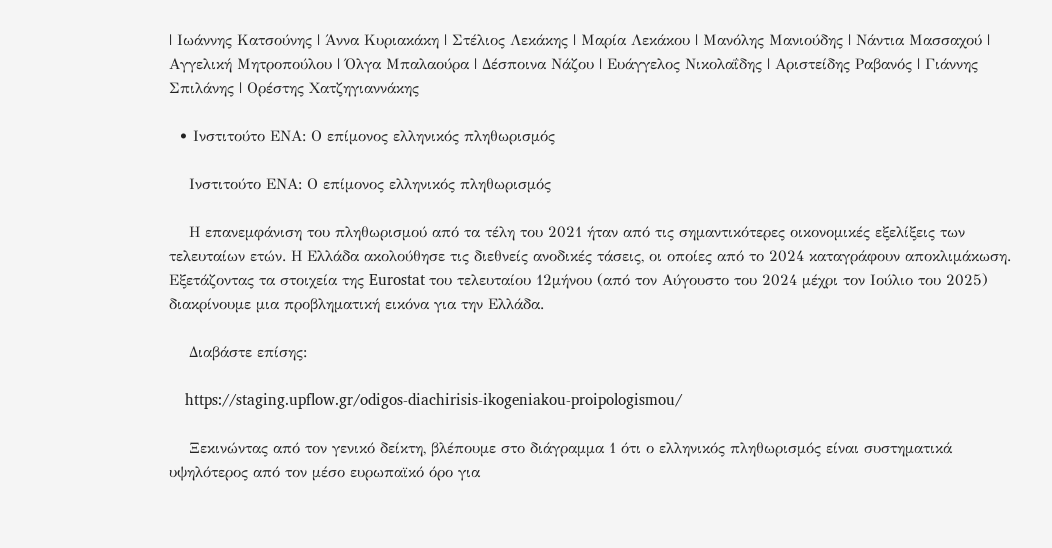| Ιωάννης Κατσούνης | Άννα Κυριακάκη | Στέλιος Λεκάκης | Μαρία Λεκάκου | Μανόλης Μανιούδης | Νάντια Μασσαχού | Αγγελική Μητροπούλου | Όλγα Μπαλαούρα | Δέσποινα Νάζου | Ευάγγελος Νικολαΐδης | Αριστείδης Ραβανός | Γιάννης Σπιλάνης | Ορέστης Χατζηγιαννάκης

  • Ινστιτούτο ΕΝΑ: Ο επίμονος ελληνικός πληθωρισμός

    Ινστιτούτο ΕΝΑ: Ο επίμονος ελληνικός πληθωρισμός

    Η επανεμφάνιση του πληθωρισμού από τα τέλη του 2021 ήταν από τις σημαντικότερες οικονομικές εξελίξεις των τελευταίων ετών. Η Ελλάδα ακολούθησε τις διεθνείς ανοδικές τάσεις, οι οποίες από το 2024 καταγράφουν αποκλιμάκωση. Εξετάζοντας τα στοιχεία της Eurostat του τελευταίου 12μήνου (από τον Αύγουστο του 2024 μέχρι τον Ιούλιο του 2025) διακρίνουμε μια προβληματική εικόνα για την Ελλάδα.

    Διαβάστε επίσης:

    https://staging.upflow.gr/odigos-diachirisis-ikogeniakou-proipologismou/

    Ξεκινώντας από τον γενικό δείκτη, βλέπουμε στο διάγραμμα 1 ότι ο ελληνικός πληθωρισμός είναι συστηματικά υψηλότερος από τον μέσο ευρωπαϊκό όρο για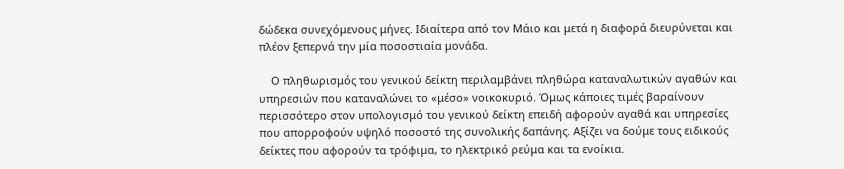δώδεκα συνεχόμενους μήνες. Ιδιαίτερα από τον Μάιο και μετά η διαφορά διευρύνεται και πλέον ξεπερνά την μία ποσοστιαία μονάδα.

    Ο πληθωρισμός του γενικού δείκτη περιλαμβάνει πληθώρα καταναλωτικών αγαθών και υπηρεσιών που καταναλώνει το «μέσο» νοικοκυριό. Όμως κάποιες τιμές βαραίνουν περισσότερο στον υπολογισμό του γενικού δείκτη επειδή αφορούν αγαθά και υπηρεσίες που απορροφούν υψηλό ποσοστό της συνολικής δαπάνης. Αξίζει να δούμε τους ειδικούς δείκτες που αφορούν τα τρόφιμα, το ηλεκτρικό ρεύμα και τα ενοίκια.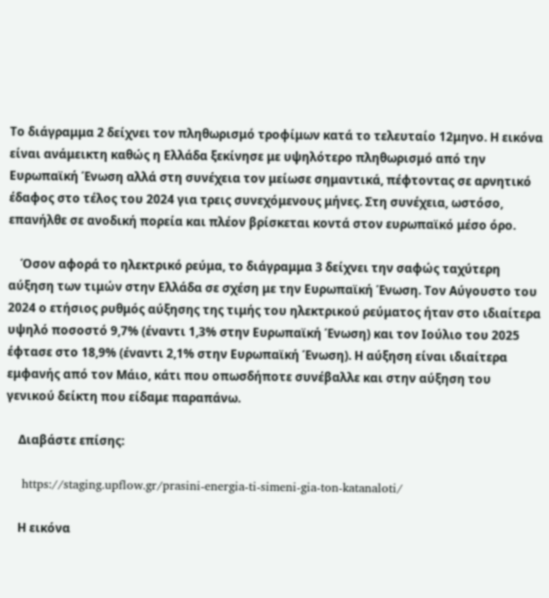Το διάγραμμα 2 δείχνει τον πληθωρισμό τροφίμων κατά το τελευταίο 12μηνο. Η εικόνα είναι ανάμεικτη καθώς η Ελλάδα ξεκίνησε με υψηλότερο πληθωρισμό από την Ευρωπαϊκή Ένωση αλλά στη συνέχεια τον μείωσε σημαντικά, πέφτοντας σε αρνητικό έδαφος στο τέλος του 2024 για τρεις συνεχόμενους μήνες. Στη συνέχεια, ωστόσο, επανήλθε σε ανοδική πορεία και πλέον βρίσκεται κοντά στον ευρωπαϊκό μέσο όρο.

    Όσον αφορά το ηλεκτρικό ρεύμα, το διάγραμμα 3 δείχνει την σαφώς ταχύτερη αύξηση των τιμών στην Ελλάδα σε σχέση με την Ευρωπαϊκή Ένωση. Τον Αύγουστο του 2024 ο ετήσιος ρυθμός αύξησης της τιμής του ηλεκτρικού ρεύματος ήταν στο ιδιαίτερα υψηλό ποσοστό 9,7% (έναντι 1,3% στην Ευρωπαϊκή Ένωση) και τον Ιούλιο του 2025 έφτασε στο 18,9% (έναντι 2,1% στην Ευρωπαϊκή Ένωση). Η αύξηση είναι ιδιαίτερα εμφανής από τον Μάιο, κάτι που οπωσδήποτε συνέβαλλε και στην αύξηση του γενικού δείκτη που είδαμε παραπάνω.

    Διαβάστε επίσης:

    https://staging.upflow.gr/prasini-energia-ti-simeni-gia-ton-katanaloti/

    Η εικόνα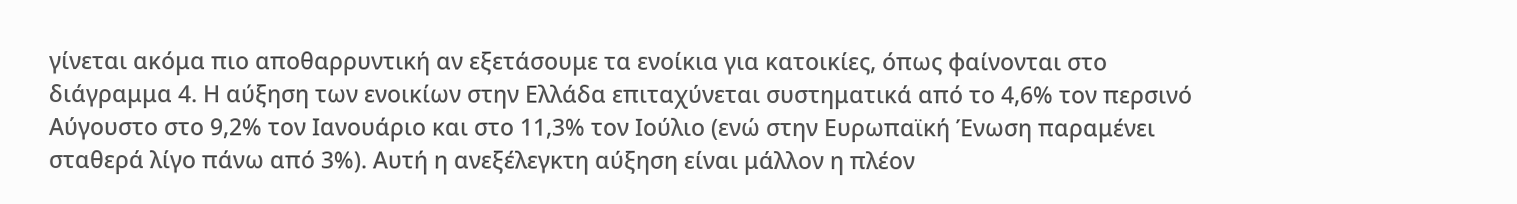γίνεται ακόμα πιο αποθαρρυντική αν εξετάσουμε τα ενοίκια για κατοικίες, όπως φαίνονται στο διάγραμμα 4. Η αύξηση των ενοικίων στην Ελλάδα επιταχύνεται συστηματικά από το 4,6% τον περσινό Αύγουστο στο 9,2% τον Ιανουάριο και στο 11,3% τον Ιούλιο (ενώ στην Ευρωπαϊκή Ένωση παραμένει σταθερά λίγο πάνω από 3%). Αυτή η ανεξέλεγκτη αύξηση είναι μάλλον η πλέον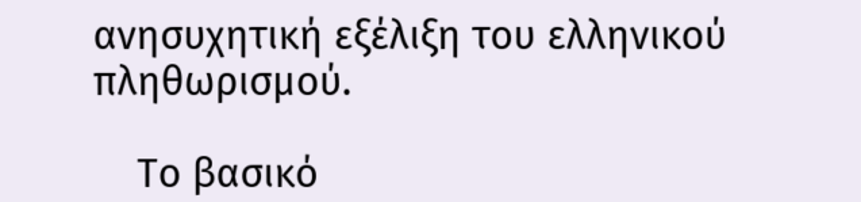ανησυχητική εξέλιξη του ελληνικού πληθωρισμού.

    Το βασικό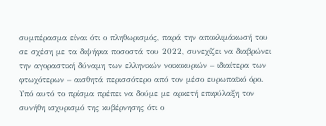συμπέρασμα είναι ότι ο πληθωρισμός, παρά την αποκλιμάκωσή του σε σχέση με τα διψήφια ποσοστά του 2022, συνεχίζει να διαβρώνει την αγοραστική δύναμη των ελληνικών νοικοκυριών – ιδιαίτερα των φτωχότερων – αισθητά περισσότερο από τον μέσο ευρωπαϊκό όρο. Υπό αυτό το πρίσμα πρέπει να δούμε με αρκετή επιφύλαξη τον συνήθη ισχυρισμό της κυβέρνησης ότι ο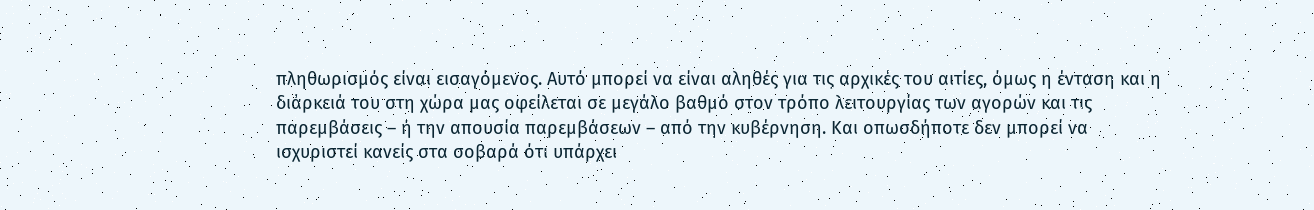πληθωρισμός είναι εισαγόμενος. Αυτό μπορεί να είναι αληθές για τις αρχικές του αιτίες, όμως η ένταση και η διάρκειά του στη χώρα μας οφείλεται σε μεγάλο βαθμό στον τρόπο λειτουργίας των αγορών και τις παρεμβάσεις – ή την απουσία παρεμβάσεων – από την κυβέρνηση. Και οπωσδήποτε δεν μπορεί να ισχυριστεί κανείς στα σοβαρά ότι υπάρχει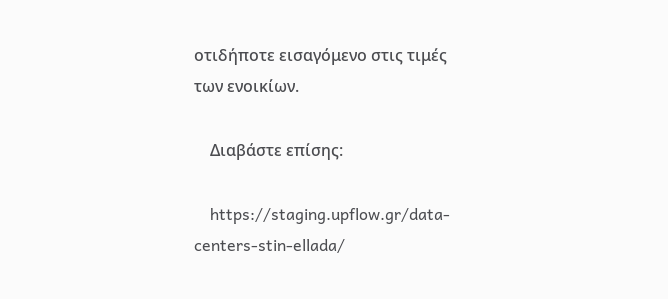οτιδήποτε εισαγόμενο στις τιμές των ενοικίων.

    Διαβάστε επίσης:

    https://staging.upflow.gr/data-centers-stin-ellada/